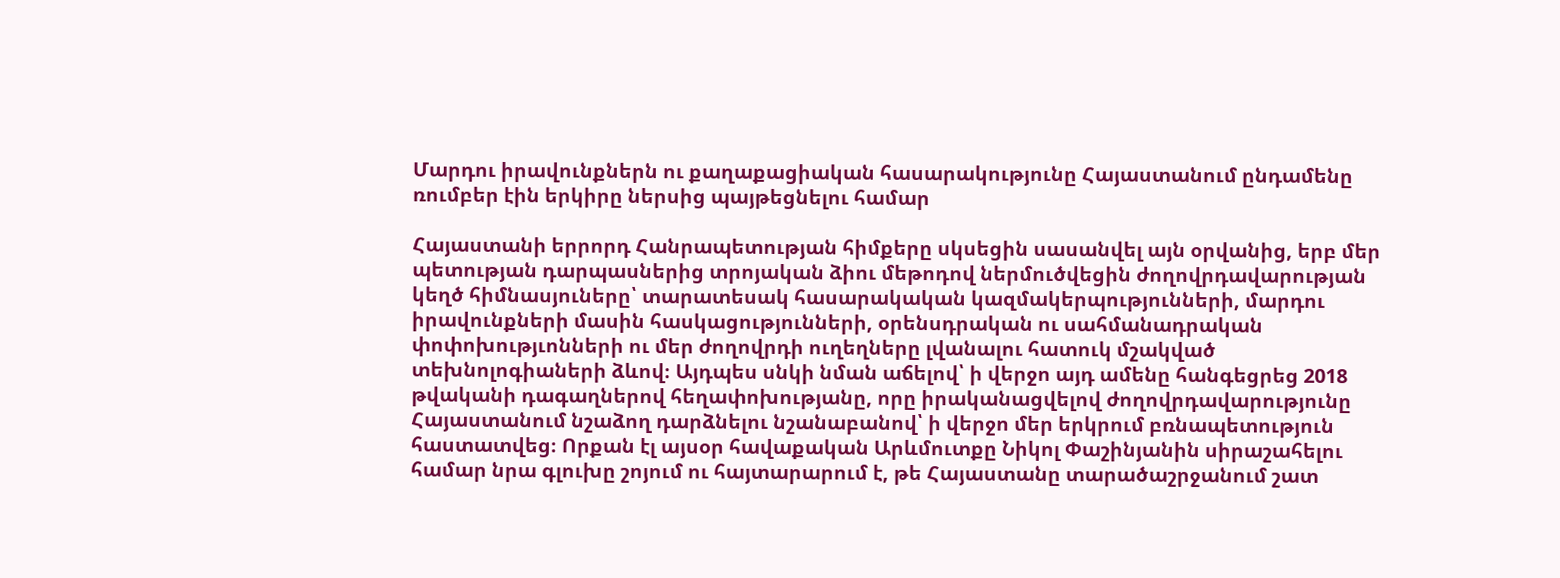Մարդու իրավունքներն ու քաղաքացիական հասարակությունը Հայաստանում ընդամենը ռումբեր էին երկիրը ներսից պայթեցնելու համար

Հայաստանի երրորդ Հանրապետության հիմքերը սկսեցին սասանվել այն օրվանից, երբ մեր պետության դարպասներից տրոյական ձիու մեթոդով ներմուծվեցին ժողովրդավարության կեղծ հիմնասյուները՝ տարատեսակ հասարակական կազմակերպությունների, մարդու իրավունքների մասին հասկացությունների, օրենսդրական ու սահմանադրական փոփոխությւոնների ու մեր ժողովրդի ուղեղները լվանալու հատուկ մշակված տեխնոլոգիաների ձևով։ Այդպես սնկի նման աճելով՝ ի վերջո այդ ամենը հանգեցրեց 2018 թվականի դագաղներով հեղափոխությանը, որը իրականացվելով ժողովրդավարությունը Հայաստանում նշաձող դարձնելու նշանաբանով՝ ի վերջո մեր երկրում բռնապետություն հաստատվեց։ Որքան էլ այսօր հավաքական Արևմուտքը Նիկոլ Փաշինյանին սիրաշահելու համար նրա գլուխը շոյում ու հայտարարում է, թե Հայաստանը տարածաշրջանում շատ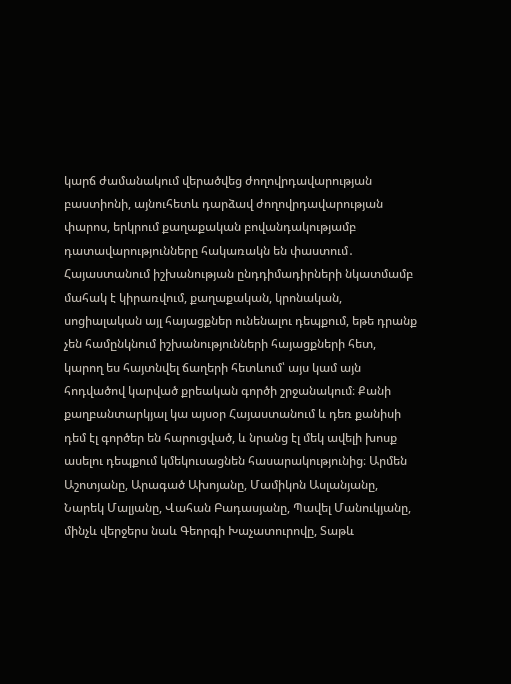կարճ ժամանակում վերածվեց ժողովրդավարության բաստիոնի, այնուհետև դարձավ ժողովրդավարության փարոս, երկրում քաղաքական բովանդակությամբ դատավարությունները հակառակն են փաստում․ Հայաստանում իշխանության ընդդիմադիրների նկատմամբ մահակ է կիրառվում, քաղաքական, կրոնական, սոցիալական այլ հայացքներ ունենալու դեպքում, եթե դրանք չեն համընկնում իշխանությունների հայացքների հետ, կարող ես հայտնվել ճաղերի հետևում՝ այս կամ այն հոդվածով կարված քրեական գործի շրջանակում։ Քանի քաղբանտարկյալ կա այսօր Հայաստանում և դեռ քանիսի դեմ էլ գործեր են հարուցված, և նրանց էլ մեկ ավելի խոսք ասելու դեպքում կմեկուսացնեն հասարակությունից։ Արմեն Աշոտյանը, Արագած Ախոյանը, Մամիկոն Ասլանյանը, Նարեկ Մալյանը, Վահան Բադասյանը, Պավել Մանուկյանը, մինչև վերջերս նաև Գեորգի Խաչատուրովը, Տաթև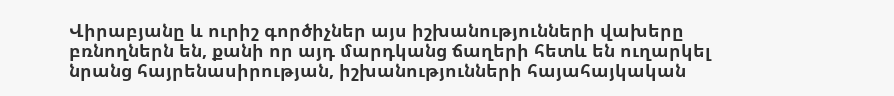Վիրաբյանը և ուրիշ գործիչներ այս իշխանությունների վախերը բռնողներն են, քանի որ այդ մարդկանց ճաղերի հետև են ուղարկել նրանց հայրենասիրության, իշխանությունների հայահայկական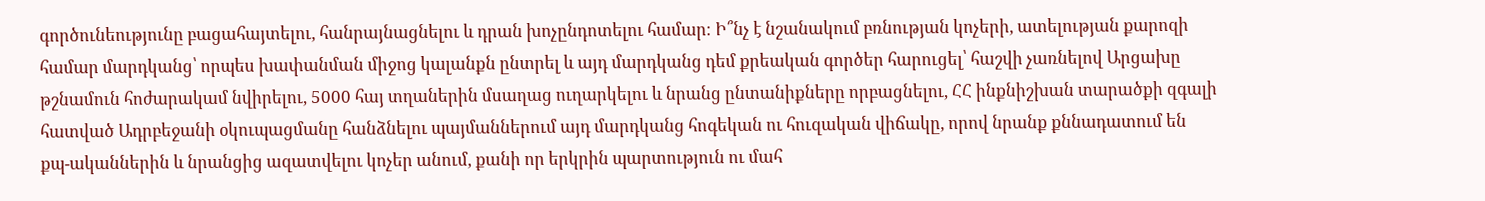գործունեությունը բացահայտելու, հանրայնացնելու և դրան խոչընդոտելու համար։ Ի՞նչ է նշանակում բռնության կոչերի, ատելության քարոզի համար մարդկանց՝ որպես խափանման միջոց կալանքն ընտրել և այդ մարդկանց դեմ քրեական գործեր հարուցել՝ հաշվի չառնելով Արցախը թշնամուն հոժարակամ նվիրելու, 5000 հայ տղաներին մսաղաց ուղարկելու և նրանց ընտանիքները որբացնելու, ՀՀ ինքնիշխան տարածքի զգալի հատված Ադրբեջանի օկուպացմանը հանձնելու պայմաններում այդ մարդկանց հոգեկան ու հուզական վիճակը, որով նրանք քննադատում են քպ-ականներին և նրանցից ազատվելու կոչեր անում, քանի որ երկրին պարտություն ու մահ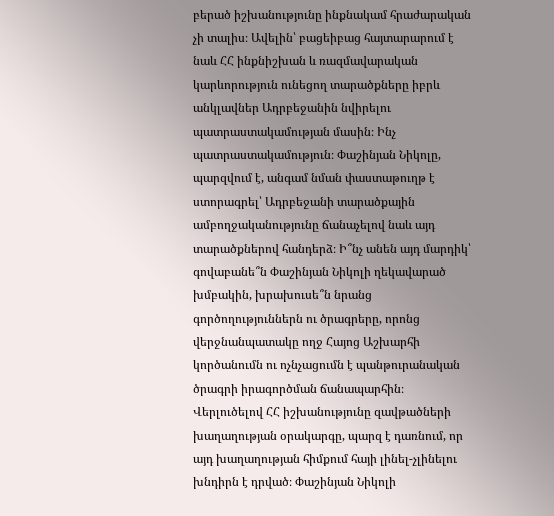բերած իշխանությունը ինքնակամ հրաժարական չի տալիս։ Ավելին՝ բացեիբաց հայտարարում է նաև ՀՀ ինքնիշխան և ռազմավարական կարևորություն ունեցող տարածքները իբրև անկլավներ Ադրբեջանին նվիրելու պատրաստակամության մասին։ Ինչ պատրաստակամություն։ Փաշինյան Նիկոլը, պարզվում է, անգամ նման փաստաթուղթ է ստորագրել՝ Ադրբեջանի տարածքային ամբողջականությունը ճանաչելով նաև այդ տարածքներով հանդերձ։ Ի՞նչ անեն այդ մարդիկ՝ գովաբանե՞ն Փաշինյան Նիկոլի ղեկավարած խմբակին, խրախուսե՞ն նրանց գործողություններն ու ծրագրերը, որոնց վերջնանպատակը ողջ Հայոց Աշխարհի կործանումն ու ոչնչացումն է պանթուրանական ծրագրի իրագործման ճանապարհին։ Վերլուծելով ՀՀ իշխանությունը զավթածների խաղաղության օրակարգը, պարզ է դառնում, որ այդ խաղաղության հիմքում հայի լինել-չլինելու խնդիրն է դրված։ Փաշինյան Նիկոլի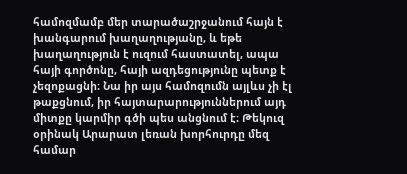համոզմամբ մեր տարածաշրջանում հայն է խանգարում խաղաղությանը, և եթե խաղաղություն է ուզում հաստատել, ապա հայի գործոնը, հայի ազդեցությունը պետք է չեզոքացնի։ Նա իր այս համոզումն այլևս չի էլ թաքցնում, իր հայտարարություններում այդ միտքը կարմիր գծի պես անցնում է։ Թեկուզ օրինակ Արարատ լեռան խորհուրդը մեզ համար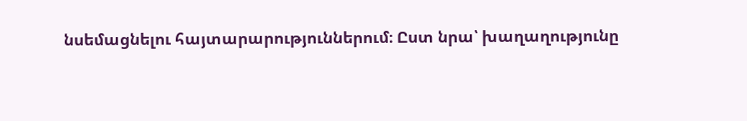նսեմացնելու հայտարարություններում։ Ըստ նրա՝ խաղաղությունը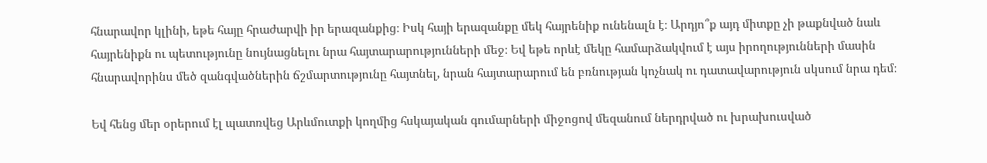հնարավոր կլինի, եթե հայը հրաժարվի իր երազանքից։ Իսկ հայի երազանքը մեկ հայրենիք ունենալն է։ Արդյո՞ք այդ միտքը չի թաքնված նաև հայրենիքն ու պետությունը նույնացնելու նրա հայտարարությունների մեջ։ Եվ եթե որևէ մեկը համարձակվում է այս իրողությունների մասին հնարավորինս մեծ զանգվածներին ճշմարտությունը հայտնել, նրան հայտարարում են բռնության կոչնակ ու դատավարություն սկսում նրա դեմ։

Եվ հենց մեր օրերում էլ պատռվեց Արևմուտքի կողմից հսկայական գումարների միջոցով մեզանում ներդրված ու խրախուսված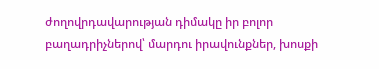ժողովրդավարության դիմակը իր բոլոր բաղադրիչներով՝ մարդու իրավունքներ, խոսքի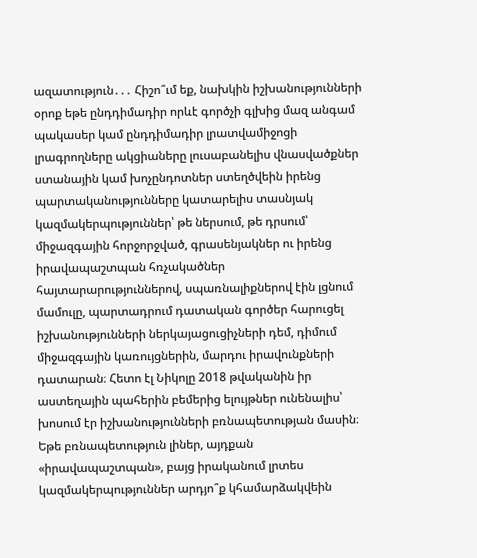ազատություն․․․ Հիշո՞ւմ եք, նախկին իշխանությունների օրոք եթե ընդդիմադիր որևէ գործչի գլխից մազ անգամ պակասեր կամ ընդդիմադիր լրատվամիջոցի լրագրողները ակցիաները լուսաբանելիս վնասվածքներ ստանային կամ խոչընդոտներ ստեղծվեին իրենց պարտականությունները կատարելիս տասնյակ կազմակերպություններ՝ թե ներսում, թե դրսում՝ միջազգային հորջորջված, գրասենյակներ ու իրենց իրավապաշտպան հռչակածներ հայտարարություններով, սպառնալիքներով էին լցնում մամուլը, պարտադրում դատական գործեր հարուցել իշխանությունների ներկայացուցիչների դեմ, դիմում միջազգային կառույցներին, մարդու իրավունքների դատարան։ Հետո էլ Նիկոլը 2018 թվականին իր աստեղային պահերին բեմերից ելույթներ ունենալիս՝ խոսում էր իշխանությունների բռնապետության մասին։ Եթե բռնապետություն լիներ, այդքան «իրավապաշտպան», բայց իրականում լրտես կազմակերպություններ արդյո՞ք կհամարձակվեին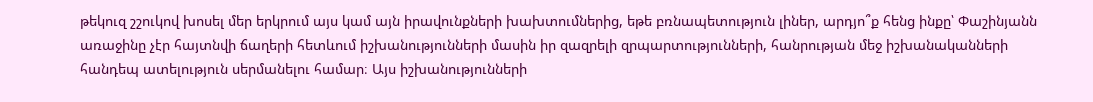թեկուզ շշուկով խոսել մեր երկրում այս կամ այն իրավունքների խախտումներից, եթե բռնապետություն լիներ, արդյո՞ք հենց ինքը՝ Փաշինյանն առաջինը չէր հայտնվի ճաղերի հետևում իշխանությունների մասին իր զազրելի զրպարտությունների, հանրության մեջ իշխանականների հանդեպ ատելություն սերմանելու համար։ Այս իշխանությունների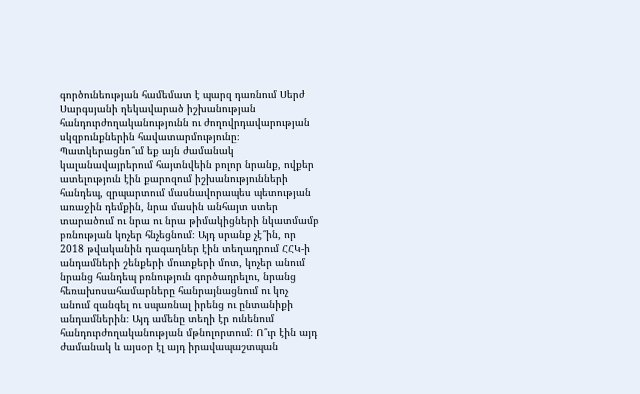գործունեության համեմատ է պարզ դառնում Սերժ Սարգսյանի ղեկավարած իշխանության հանդուրժողականությունն ու ժողովրդավարության սկզբունքներին հավատարմությունը։ Պատկերացնո՞ւմ եք այն ժամանակ կալանավայրերում հայտնվեին բոլոր նրանք, ովքեր ատելություն էին քարոզում իշխանությունների հանդեպ, զրպարտում մասնավորապես պետության առաջին դեմքին, նրա մասին անհայտ ստեր տարածում ու նրա ու նրա թիմակիցների նկատմամբ բռնության կոչեր հնչեցնում։ Այդ սրանք չէ՞ին, որ 2018 թվականին դագաղներ էին տեղադրում ՀՀԿ-ի անդամների շենքերի մուտքերի մոտ, կոչեր անում նրանց հանդեպ բռնություն գործադրելու, նրանց հեռախոսահամարները հանրայնացնում ու կոչ անում զանգել ու սպառնալ իրենց ու ընտանիքի անդամներին։ Այդ ամենը տեղի էր ունենում հանդուրժողականության մթնոլորտում։ Ո՞ւր էին այդ ժամանակ և այսօր էլ այդ իրավապաշտպան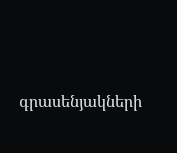գրասենյակների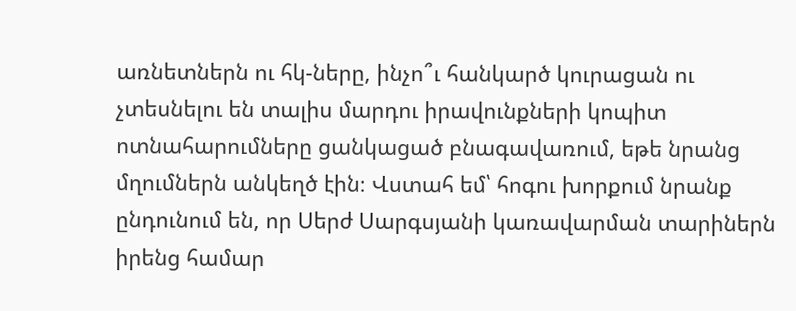առնետներն ու հկ-ները, ինչո՞ւ հանկարծ կուրացան ու չտեսնելու են տալիս մարդու իրավունքների կոպիտ ոտնահարումները ցանկացած բնագավառում, եթե նրանց մղումներն անկեղծ էին։ Վստահ եմ՝ հոգու խորքում նրանք ընդունում են, որ Սերժ Սարգսյանի կառավարման տարիներն իրենց համար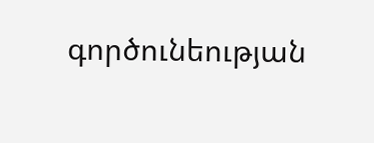գործունեության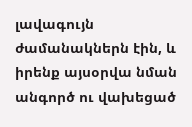լավագույն ժամանակներն էին, և իրենք այսօրվա նման անգործ ու վախեցած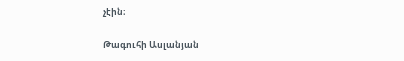չէին։

Թագուհի Ասլանյան